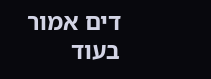דים אמור
בעוד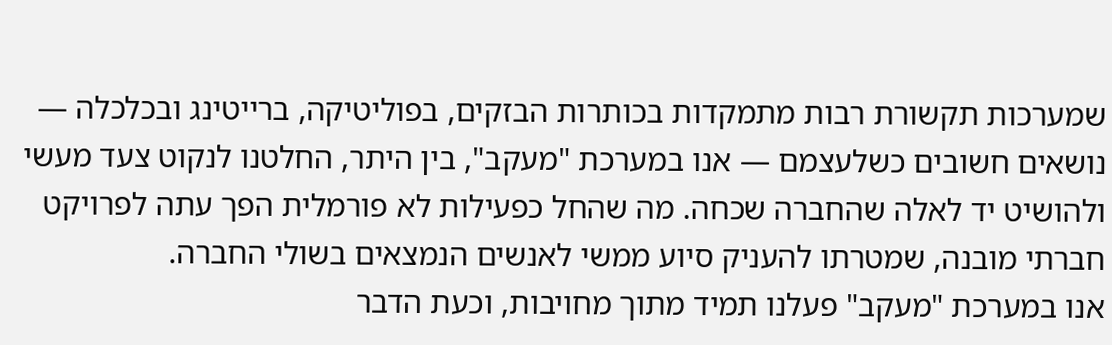שמערכות תקשורת רבות מתמקדות בכותרות הבזקים, בפוליטיקה, ברייטינג ובכלכלה — נושאים חשובים כשלעצמם — אנו במערכת "מעקב", בין היתר, החלטנו לנקוט צעד מעשי ולהושיט יד לאלה שהחברה שכחה. מה שהחל כפעילות לא פורמלית הפך עתה לפרויקט חברתי מובנה, שמטרתו להעניק סיוע ממשי לאנשים הנמצאים בשולי החברה.
אנו במערכת "מעקב" פעלנו תמיד מתוך מחויבות, וכעת הדבר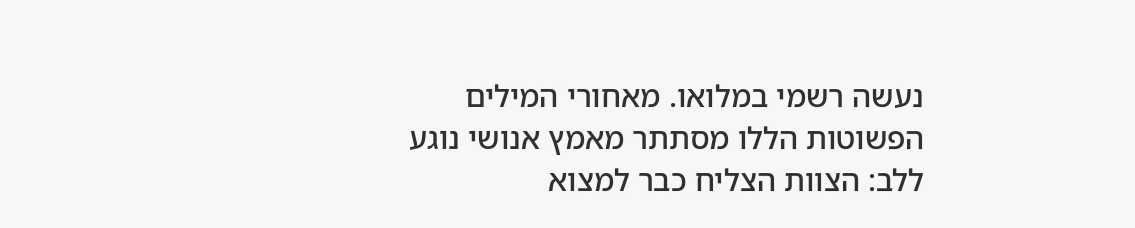נעשה רשמי במלואו. מאחורי המילים הפשוטות הללו מסתתר מאמץ אנושי נוגע ללב: הצוות הצליח כבר למצוא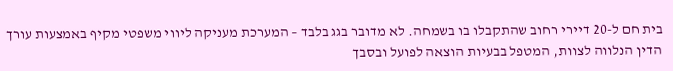בית חם ל-20 דיירי רחוב שהתקבלו בו בשמחה. לא מדובר בגג בלבד – המערכת מעניקה ליווי משפטי מקיף באמצעות עורך הדין הנלווה לצוות, המטפל בבעיות הוצאה לפועל ובסבך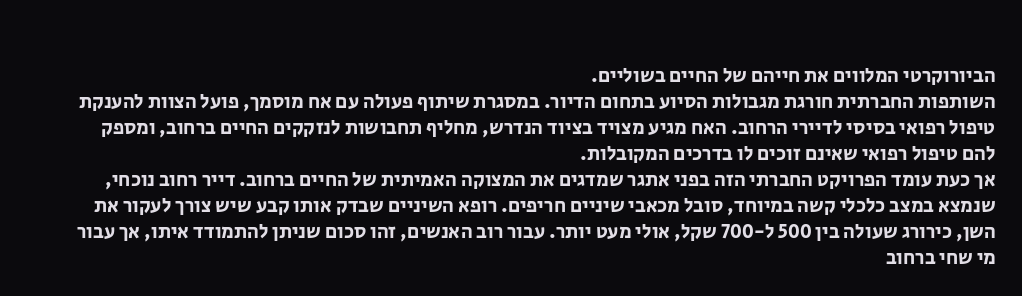הביורוקרטי המלווים את חייהם של החיים בשוליים.
השותפות החברתית חורגת מגבולות הסיוע בתחום הדיור. במסגרת שיתוף פעולה עם אח מוסמך, פועל הצוות להענקת טיפול רפואי בסיסי לדיירי הרחוב. האח מגיע מצויד בציוד הנדרש, מחליף תחבושות לנזקקים החיים ברחוב, ומספק להם טיפול רפואי שאינם זוכים לו בדרכים המקובלות.
אך כעת עומד הפרויקט החברתי הזה בפני אתגר שמדגים את המצוקה האמיתית של החיים ברחוב. דייר רחוב נוכחי, שנמצא במצב כלכלי קשה במיוחד, סובל מכאבי שיניים חריפים. רופא השיניים שבדק אותו קבע שיש צורך לעקור את השן, כירורג שעולה בין 500 ל-700 שקל, אולי מעט יותר. עבור רוב האנשים, זהו סכום שניתן להתמודד איתו, אך עבור מי שחי ברחוב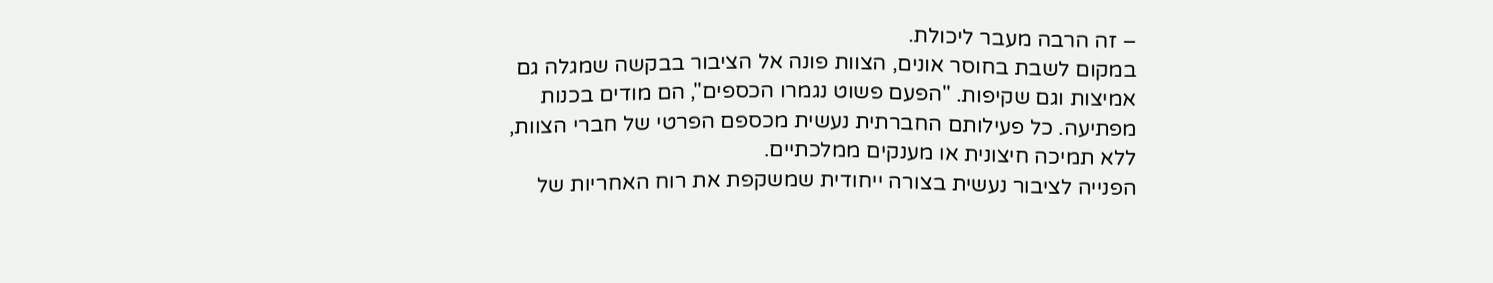– זה הרבה מעבר ליכולת.
במקום לשבת בחוסר אונים, הצוות פונה אל הציבור בבקשה שמגלה גם אמיצות וגם שקיפות. "הפעם פשוט נגמרו הכספים", הם מודים בכנות מפתיעה. כל פעילותם החברתית נעשית מכספם הפרטי של חברי הצוות, ללא תמיכה חיצונית או מענקים ממלכתיים.
הפנייה לציבור נעשית בצורה ייחודית שמשקפת את רוח האחריות של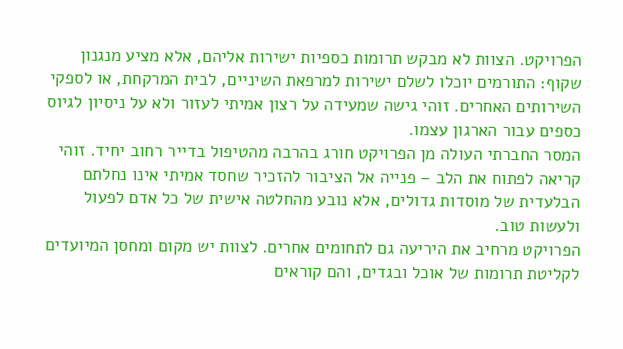הפרויקט. הצוות לא מבקש תרומות כספיות ישירות אליהם, אלא מציע מנגנון שקוף: התורמים יוכלו לשלם ישירות למרפאת השיניים, לבית המרקחת, או לספקי השירותים האחרים. זוהי גישה שמעידה על רצון אמיתי לעזור ולא על ניסיון לגיוס כספים עבור הארגון עצמו.
המסר החברתי העולה מן הפרויקט חורג בהרבה מהטיפול בדייר רחוב יחיד. זוהי קריאה לפתוח את הלב – פנייה אל הציבור להזכיר שחסד אמיתי אינו נחלתם הבלעדית של מוסדות גדולים, אלא נובע מהחלטה אישית של כל אדם לפעול ולעשות טוב.
הפרויקט מרחיב את היריעה גם לתחומים אחרים. לצוות יש מקום ומחסן המיועדים לקליטת תרומות של אוכל ובגדים, והם קוראים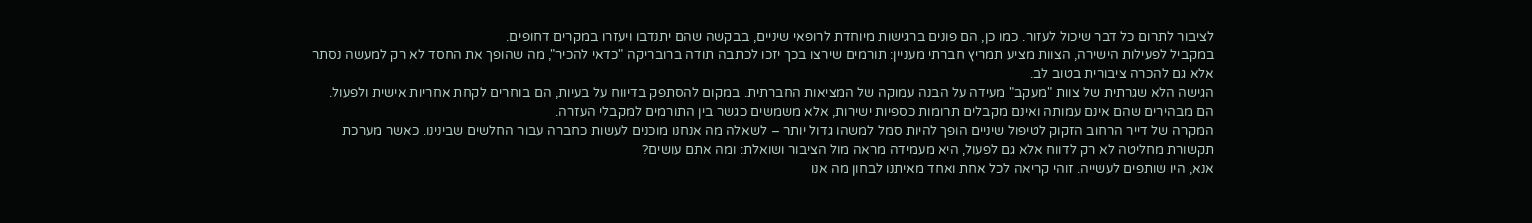לציבור לתרום כל דבר שיכול לעזור. כמו כן, הם פונים ברגישות מיוחדת לרופאי שיניים, בבקשה שהם יתנדבו ויעזרו במקרים דחופים.
במקביל לפעילות הישירה, הצוות מציע תמריץ חברתי מעניין: תורמים שירצו בכך יזכו לכתבה תודה ברובריקה "כדאי להכיר", מה שהופך את החסד לא רק למעשה נסתר אלא גם להכרה ציבורית בטוב לב.
הגישה הלא שגרתית של צוות "מעקב" מעידה על הבנה עמוקה של המציאות החברתית. במקום להסתפק בדיווח על בעיות, הם בוחרים לקחת אחריות אישית ולפעול. הם מבהירים שהם אינם עמותה ואינם מקבלים תרומות כספיות ישירות, אלא משמשים כגשר בין התורמים למקבלי העזרה.
המקרה של דייר הרחוב הזקוק לטיפול שיניים הופך להיות סמל למשהו גדול יותר – לשאלה מה אנחנו מוכנים לעשות כחברה עבור החלשים שבינינו. כאשר מערכת תקשורת מחליטה לא רק לדווח אלא גם לפעול, היא מעמידה מראה מול הציבור ושואלת: ומה אתם עושים?
אנא, היו שותפים לעשייה. זוהי קריאה לכל אחת ואחד מאיתנו לבחון מה אנו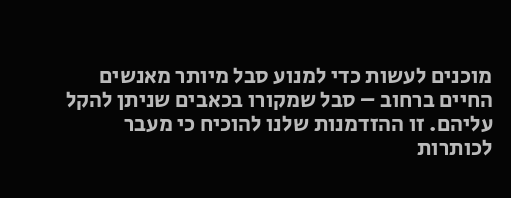מוכנים לעשות כדי למנוע סבל מיותר מאנשים החיים ברחוב – סבל שמקורו בכאבים שניתן להקל עליהם. זו ההזדמנות שלנו להוכיח כי מעבר לכותרות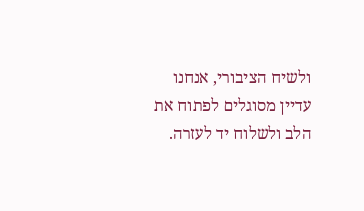ולשיח הציבורי, אנחנו עדיין מסוגלים לפתוח את הלב ולשלוח יד לעזרה.